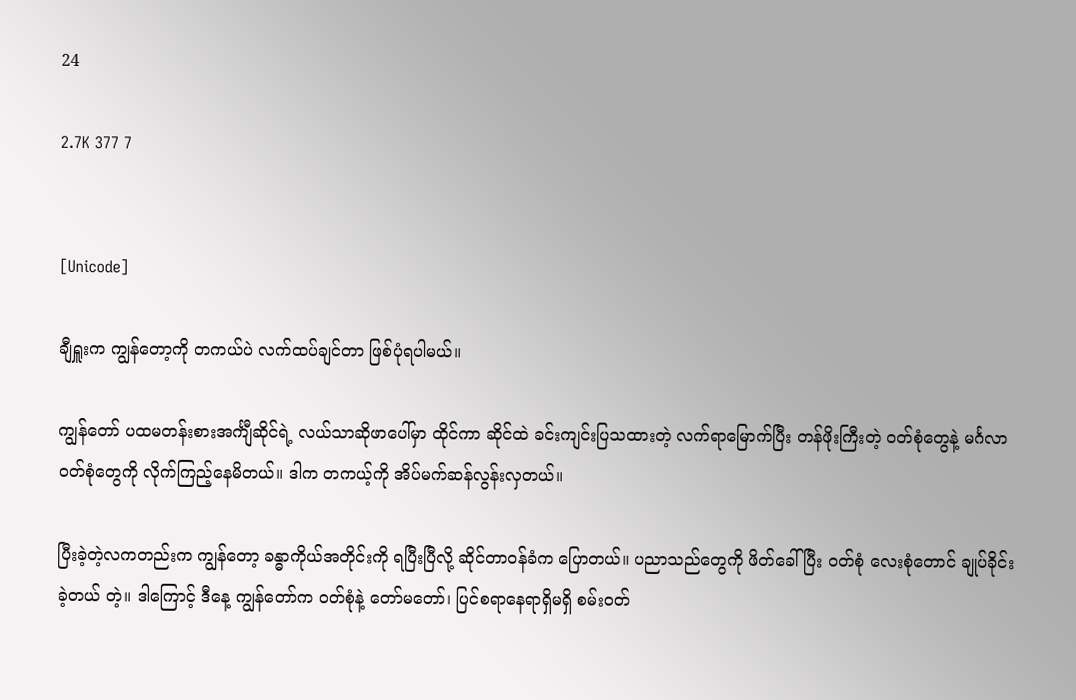24

2.7K 377 7


[Unicode]

ချီရှူးက ကျွန်တော့ကို တကယ်ပဲ လက်ထပ်ချင်တာ ဖြစ်ပုံရပါမယ်။

ကျွန်တော် ပထမတန်းစားအင်္ကျီဆိုင်ရဲ့ လယ်သာဆိုဖာပေါ်မှာ ထိုင်ကာ ဆိုင်ထဲ ခင်းကျင်းပြသထားတဲ့ လက်ရာမြောက်ပြီး တန်ဖိုးကြီးတဲ့ ဝတ်စုံတွေနဲ့ မင်္ဂလာဝတ်စုံတွေကို လိုက်ကြည့်နေမိတယ်။ ဒါက တကယ့်ကို အိပ်မက်ဆန်လွန်းလှတယ်။

ပြီးခဲ့တဲ့လကတည်းက ကျွန်တော့ ခန္ဓာကိုယ်အတိုင်းကို ရပြီးပြီလို့ ဆိုင်တာဝန်ခံက ပြောတယ်။ ပညာသည်တွေကို ဖိတ်ခေါ်ပြီး ဝတ်စုံ လေးစုံတောင် ချုပ်ခိုင်းခဲ့တယ် တဲ့။ ဒါကြောင့် ဒီနေ့ ကျွန်တော်က ဝတ်စုံနဲ့ တော်မတော်၊ ပြင်စရာနေရာရှိမရှိ စမ်းဝတ်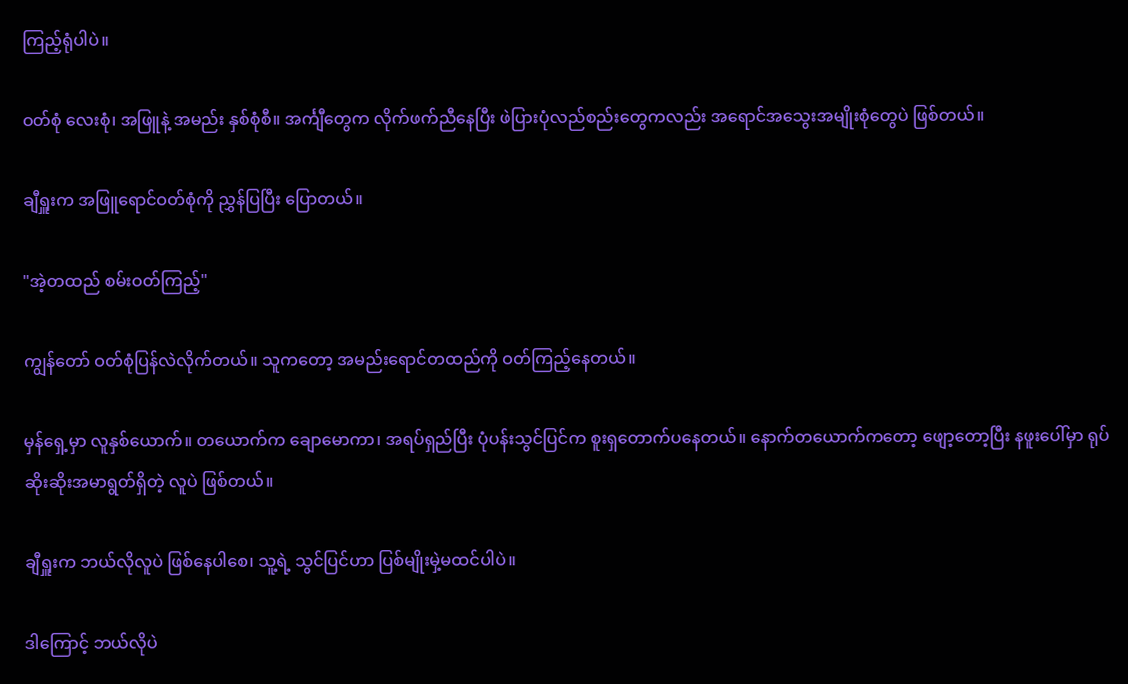ကြည့်ရုံပါပဲ။

ဝတ်စုံ လေးစုံ၊ အဖြူနဲ့ အမည်း နှစ်စုံစီ။ အင်္ကျီတွေက လိုက်ဖက်ညီနေပြီး ဖဲပြားပုံလည်စည်းတွေကလည်း အရောင်အသွေးအမျိုးစုံတွေပဲ ဖြစ်တယ်။

ချီရှူးက အဖြူရောင်ဝတ်စုံကို ညွှန်ပြပြီး ပြောတယ်။

"အဲ့တထည် စမ်းဝတ်ကြည့်"

ကျွန်တော် ဝတ်စုံပြန်လဲလိုက်တယ်။ သူကတော့ အမည်းရောင်တထည်ကို ဝတ်ကြည့်နေတယ်။

မှန်ရှေ့မှာ လူနှစ်ယောက်။ တယောက်က ချောမောကာ၊ အရပ်ရှည်ပြီး ပုံပန်းသွင်ပြင်က စူးရှတောက်ပနေတယ်။ နောက်တယောက်ကတော့ ဖျော့တော့ပြီး နဖူးပေါ်မှာ ရုပ်ဆိုးဆိုးအမာရွတ်ရှိတဲ့ လူပဲ ဖြစ်တယ်။

ချီရှူးက ဘယ်လိုလူပဲ ဖြစ်နေပါစေ၊ သူ့ရဲ့ သွင်ပြင်ဟာ ပြစ်မျိုးမှဲ့မထင်ပါပဲ။

ဒါကြောင့် ဘယ်လိုပဲ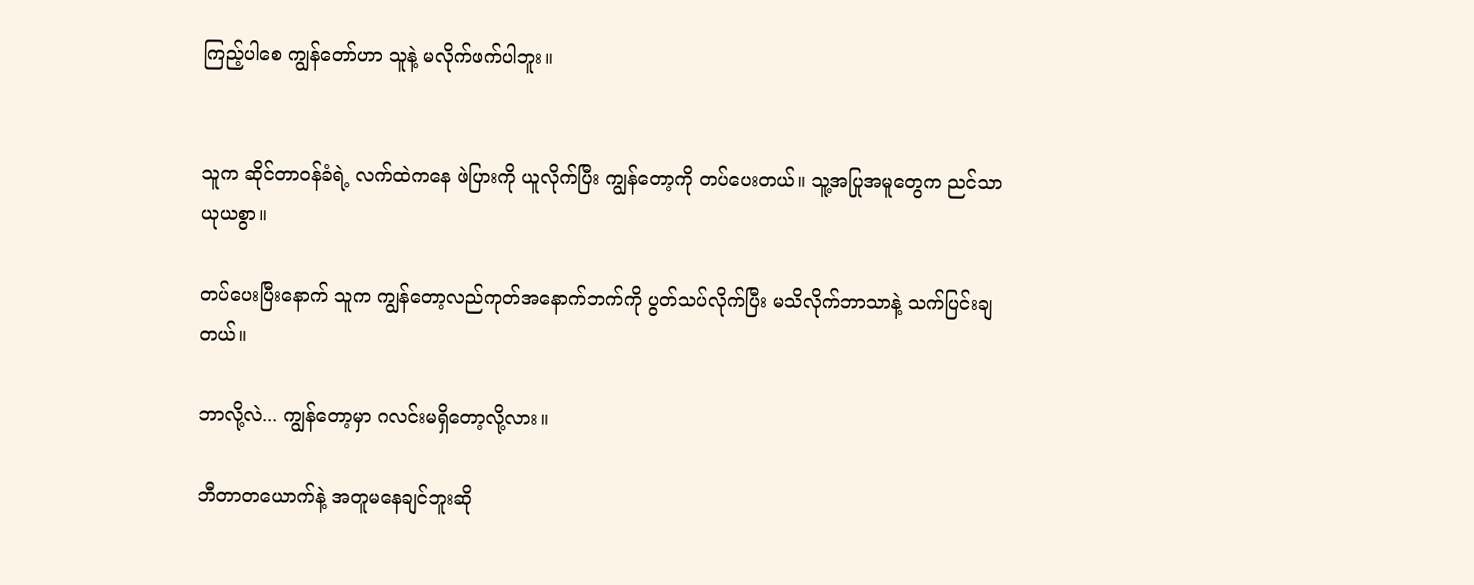ကြည့်ပါစေ ကျွန်တော်ဟာ သူနဲ့ မလိုက်ဖက်ပါဘူး။


သူက ဆိုင်တာဝန်ခံရဲ့ လက်ထဲကနေ ဖဲပြားကို ယူလိုက်ပြီး ကျွန်တော့ကို တပ်ပေးတယ်။ သူ့အပြုအမူတွေက ညင်သာယုယစွာ။

တပ်ပေးပြီးနောက် သူက ကျွန်တော့လည်ကုတ်အနောက်ဘက်ကို ပွတ်သပ်လိုက်ပြီး မသိလိုက်ဘာသာနဲ့ သက်ပြင်းချတယ်။

ဘာလို့လဲ... ကျွန်တော့မှာ ဂလင်းမရှိတော့လို့လား။

ဘီတာတယောက်နဲ့ အတူမနေချင်ဘူးဆို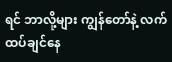ရင် ဘာလို့များ ကျွန်တော်နဲ့ လက်ထပ်ချင်နေ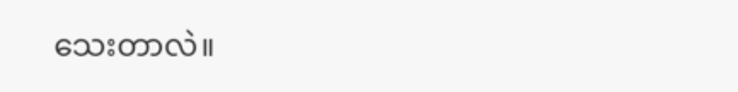သေးတာလဲ။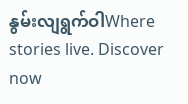နွမ်းလျရွက်ဝါWhere stories live. Discover now